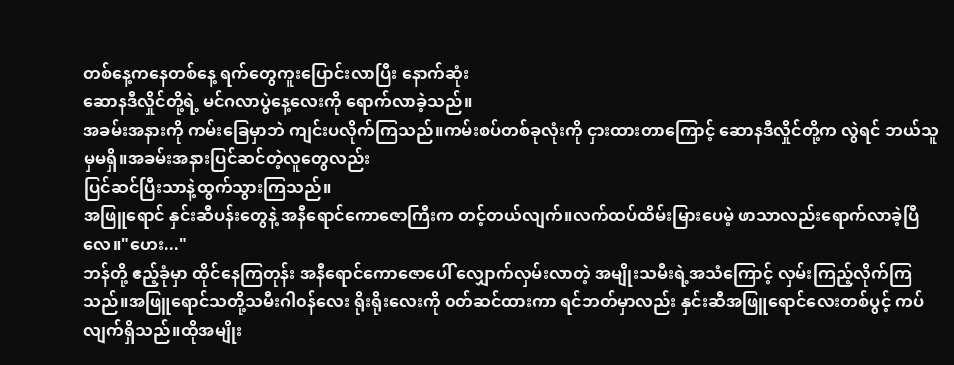တစ်နေ့ကနေတစ်နေ့ ရက်တွေကူးပြောင်းလာပြီး နောက်ဆုံး
ဆောနဒီလှိုင်တို့ရဲ့ မင်ဂလာပွဲနေ့လေးကို ရောက်လာခဲ့သည်။
အခမ်းအနားကို ကမ်းခြေမှာဘဲ ကျင်းပလိုက်ကြသည်။ကမ်းစပ်တစ်ခုလုံးကို ငှားထားတာကြောင့် ဆောနဒီလှိုင်တို့က လွဲရင် ဘယ်သူမှမရှိ။အခမ်းအနားပြင်ဆင်တဲ့လူတွေလည်း
ပြင်ဆင်ပြီးသာနဲ့ထွက်သွားကြသည်။
အဖြူရောင် နှင်းဆီပန်းတွေနဲ့ အနီရောင်ကောဇောကြီးက တင့်တယ်လျက်။လက်ထပ်ထိမ်းမြားပေမဲ့ ဖာသာလည်းရောက်လာခဲ့ပြီလေ။"ဟေး..."
ဘန်တို့ ဧည့်ခုံမှာ ထိုင်နေကြတုန်း အနီရောင်ကောဇောပေါ် လျှောက်လှမ်းလာတဲ့ အမျိုးသမီးရဲ့အသံကြောင့် လှမ်းကြည့်လိုက်ကြသည်။အဖြူရောင်သတို့သမီးဂါ၀န်လေး ရိုးရိုးလေးကို ၀တ်ဆင်ထားကာ ရင်ဘတ်မှာလည်း နှင်းဆီအဖြူရောင်လေးတစ်ပွင့် ကပ်လျက်ရှိသည်။ထိုအမျိုး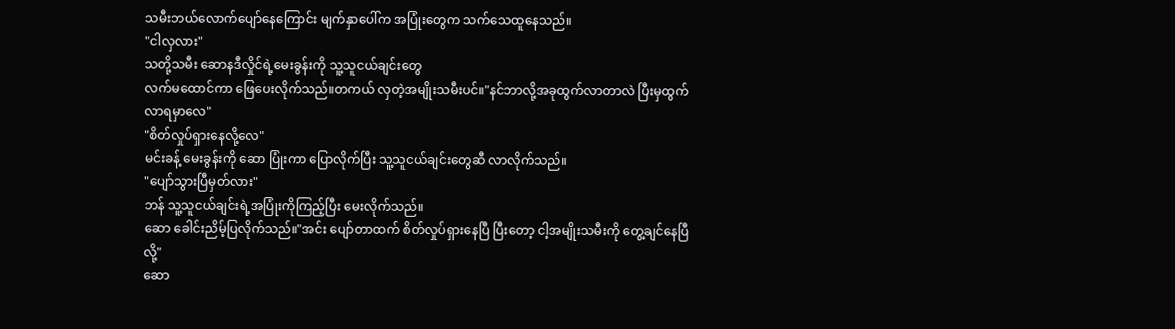သမီးဘယ်လောက်ပျော်နေကြောင်း မျက်နှာပေါ်က အပြုံးတွေက သက်သေထူနေသည်။
"ငါလှလား"
သတို့သမီး ဆောနဒီလှိုင်ရဲ့မေးခွန်းကို သူ့သူငယ်ချင်းတွေ
လက်မထောင်ကာ ဖြေပေးလိုက်သည်။တကယ် လှတဲ့အမျိုးသမီးပင်။"နင်ဘာလို့အခုထွက်လာတာလဲ ပြီးမှထွက်လာရမှာလေ"
"စိတ်လှုပ်ရှားနေလို့လေ"
မင်းခန့် မေးခွန်းကို ဆော ပြုံးကာ ပြောလိုက်ပြီး သူ့သူငယ်ချင်းတွေဆီ လာလိုက်သည်။
"ပျော်သွားပြီမှတ်လား"
ဘန် သူ့သူငယ်ချင်းရဲ့အပြုံးကိုကြည့်ပြီး မေးလိုက်သည်။
ဆော ခေါင်းညိမ့်ပြလိုက်သည်။"အင်း ပျော်တာထက် စိတ်လှုပ်ရှားနေပြီ ပြီးတော့ ငါ့အမျိုးသမီးကို တွေ့ချင်နေပြီလို့"
ဆော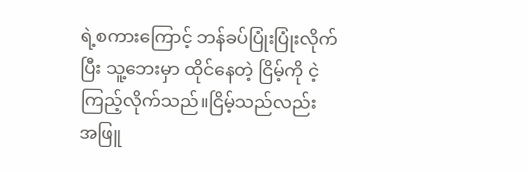ရဲ့စကားကြောင့် ဘန်ခပ်ပြုံးပြုံးလိုက်ပြီး သူ့ဘေးမှာ ထိုင်နေတဲ့ ငြိမ့်ကို ငဲ့ကြည့်လိုက်သည်။ငြိမ့်သည်လည်း
အဖြူ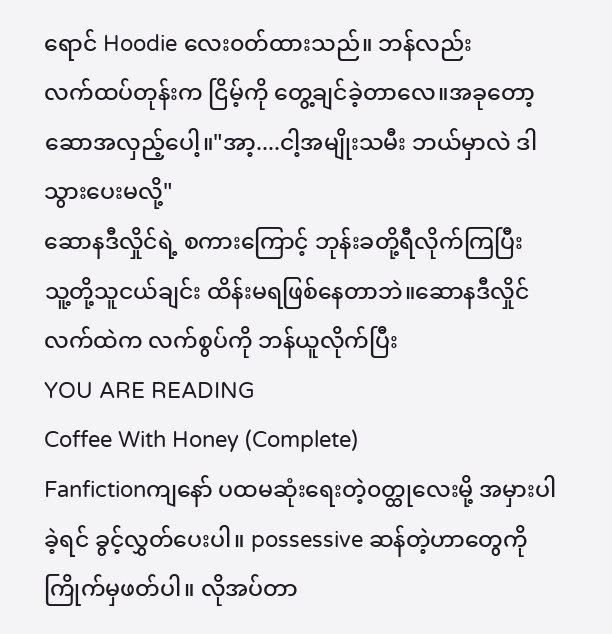ရောင် Hoodie လေး၀တ်ထားသည်။ ဘန်လည်း
လက်ထပ်တုန်းက ငြိမ့်ကို တွေ့ချင်ခဲ့တာလေ။အခုတော့ ဆောအလှည့်ပေါ့။"အာ့....ငါ့အမျိုးသမီး ဘယ်မှာလဲ ဒါသွားပေးမလို့"
ဆောနဒီလှိုင်ရဲ့ စကားကြောင့် ဘုန်းခတို့ရီလိုက်ကြပြီး
သူ့တို့သူငယ်ချင်း ထိန်းမရဖြစ်နေတာဘဲ။ဆောနဒီလှိုင်လက်ထဲက လက်စွပ်ကို ဘန်ယူလိုက်ပြီး
YOU ARE READING
Coffee With Honey (Complete)
Fanfictionကျနော် ပထမဆုံးရေးတဲ့၀တ္ထုလေးမို့ အမှားပါခဲ့ရင် ခွင့်လွှတ်ပေးပါ။ possessive ဆန်တဲ့ဟာတွေကို ကြိုက်မှဖတ်ပါ။ လိုအပ်တာ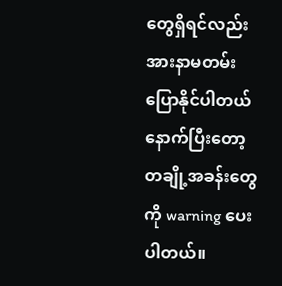တွေရှိရင်လည်း အားနာမတမ်းပြောနိုင်ပါတယ် နောက်ပြီးတော့ တချို့အခန်းတွေကို warning ပေးပါတယ်။